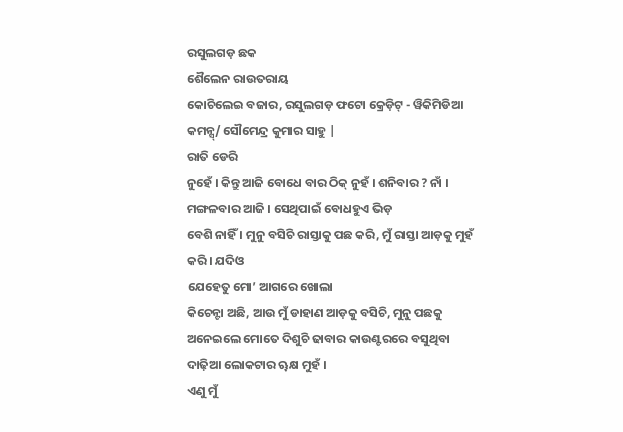ରସୁଲଗଡ଼ ଛକ
ଶୈଲେନ ରାଉତରାୟ
କୋଚିଲେଇ ବଜାର, ରସୁଲଗଡ଼ ଫଟୋ କ୍ରେଡ଼ିଟ୍ - ୱିକିମିଡିଆ କମନ୍ସ୍/ ସୌମେନ୍ଦ୍ର କୁମାର ସାହୁ |
ରାତି ଡେରି
ନୁହେଁ । କିନ୍ତୁ ଆଜି ବୋଧେ ବାର ଠିକ୍ ନୁହଁ । ଶନିବାର ? ନାଁ । ମଙ୍ଗଳବାର ଆଜି । ସେଥିପାଇଁ ବୋଧହୁଏ ଭିଡ଼
ବେଶି ନାହିଁ । ମୁନୁ ବସିଚି ରାସ୍ତାକୁ ପଛ କରି, ମୁଁ ରାସ୍ତା ଆଡ଼କୁ ମୁହଁ କରି । ଯଦିଓ
ଯେହେତୁ ମୋ’ ଆଗରେ ଖୋଲା
କିଚେନ୍ଟା ଅଛି, ଆଉ ମୁଁ ଡାହାଣ ଆଡ଼କୁ ବସିଚି, ମୁନୁ ପଛକୁ ଅନେଇଲେ ମୋତେ ଦିଶୁଚି ଢାବାର କାଉଣ୍ଟରରେ ବସୁଥିବା
ଦାଢ଼ିଆ ଲୋକଟାର ୠକ୍ଷ ମୁହଁ ।
ଏଣୁ ମୁଁ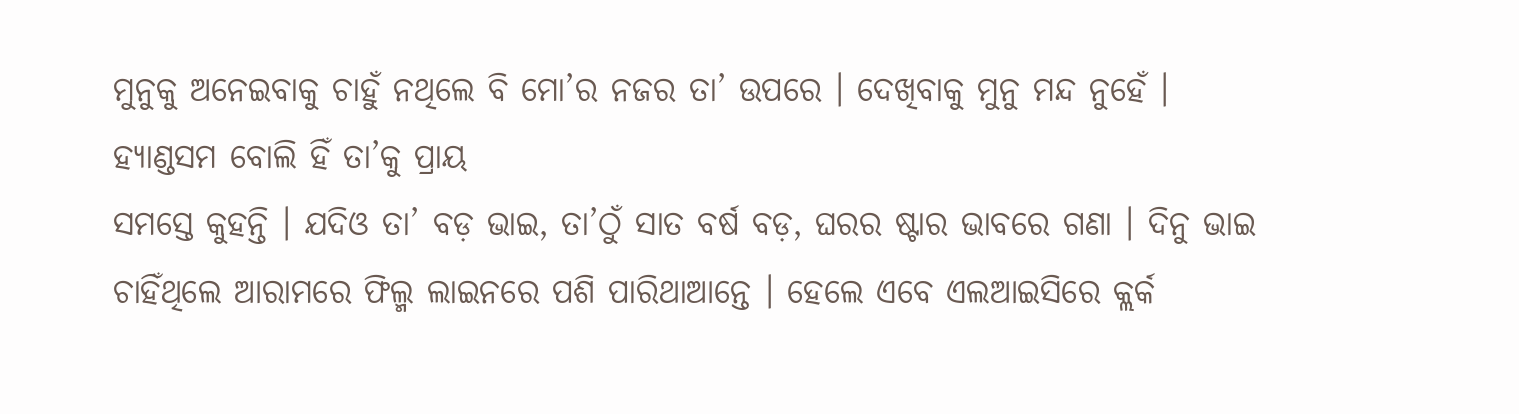ମୁନୁକୁ ଅନେଇବାକୁ ଚାହୁଁ ନଥିଲେ ବି ମୋ’ର ନଜର ତା’ ଉପରେ । ଦେଖିବାକୁ ମୁନୁ ମନ୍ଦ ନୁହେଁ ।
ହ୍ୟାଣ୍ଡସମ ବୋଲି ହିଁ ତା’କୁ ପ୍ରାୟ
ସମସ୍ତେ କୁହନ୍ତି । ଯଦିଓ ତା’ ବଡ଼ ଭାଇ, ତା’ଠୁଁ ସାତ ବର୍ଷ ବଡ଼, ଘରର ଷ୍ଟାର ଭାବରେ ଗଣା । ଦିନୁ ଭାଇ
ଚାହିଁଥିଲେ ଆରାମରେ ଫିଲ୍ମ ଲାଇନରେ ପଶି ପାରିଥାଆନ୍ତେ । ହେଲେ ଏବେ ଏଲଆଇସିରେ କ୍ଲର୍କ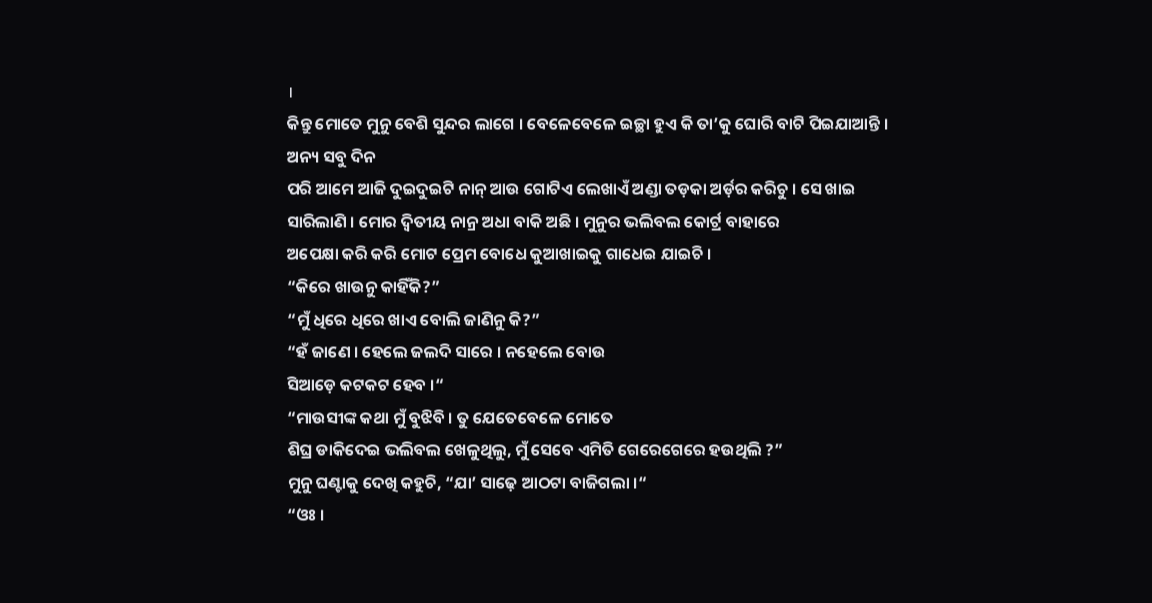।
କିନ୍ତୁ ମୋତେ ମୁନୁ ବେଶି ସୁନ୍ଦର ଲାଗେ । ବେଳେବେଳେ ଇଚ୍ଛା ହୁଏ କି ତା’କୁ ଘୋରି ବାଟି ପିଇଯାଆନ୍ତି ।
ଅନ୍ୟ ସବୁ ଦିନ
ପରି ଆମେ ଆଜି ଦୁଇଦୁଇଟି ନାନ୍ ଆଉ ଗୋଟିଏ ଲେଖାଏଁ ଅଣ୍ଡା ତଡ଼କା ଅର୍ଡ଼ର କରିଚୁ । ସେ ଖାଇ
ସାରିଲାଣି । ମୋର ଦ୍ୱିତୀୟ ନାନ୍ର ଅଧା ବାକି ଅଛି । ମୁନୁର ଭଲିବଲ କୋର୍ଟ୍ର ବାହାରେ
ଅପେକ୍ଷା କରି କରି ମୋଟ ପ୍ରେମ ବୋଧେ କୁଆଖାଇକୁ ଗାଧେଇ ଯାଇଚି ।
“କିରେ ଖାଉନୁ କାହିଁକି?”
“ମୁଁ ଧିରେ ଧିରେ ଖାଏ ବୋଲି ଜାଣିନୁ କି?”
“ହଁ ଜାଣେ । ହେଲେ ଜଲଦି ସାରେ । ନହେଲେ ବୋଉ
ସିଆଡ଼େ କଟକଟ ହେବ ।“
“ମାଉସୀଙ୍କ କଥା ମୁଁ ବୁଝିବି । ତୁ ଯେତେବେଳେ ମୋତେ
ଶିଘ୍ର ଡାକିଦେଇ ଭଲିବଲ ଖେଳୁଥିଲୁ, ମୁଁ ସେବେ ଏମିତି ଗେରେଗେରେ ହଉଥିଲି ?”
ମୁନୁ ଘଣ୍ଟାକୁ ଦେଖି କହୁଚି, “ଯା’ ସାଢ଼େ ଆଠଟା ବାଜିଗଲା ।“
“ଓଃ ।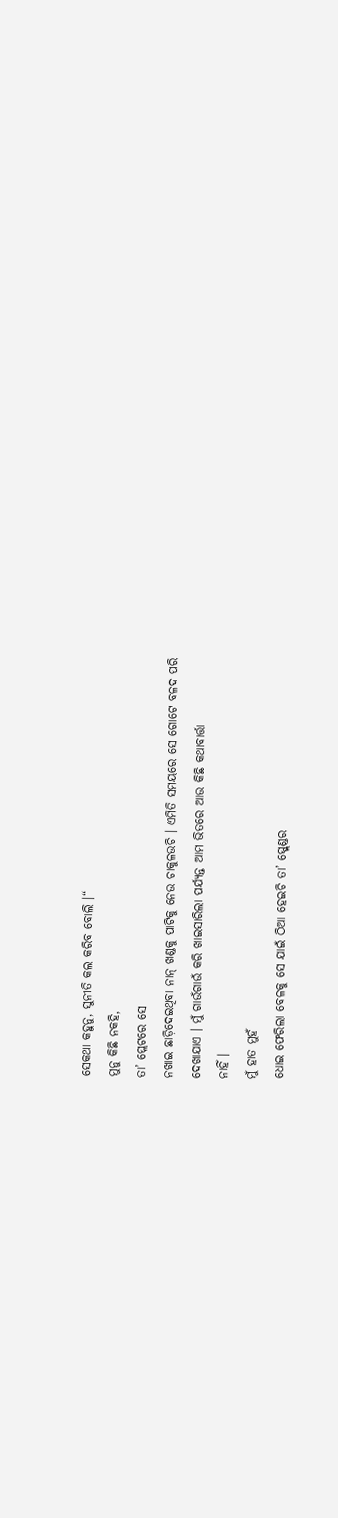ସେକଥା କହୁନୁ, ସୁନୀତି କଲ କରିବ ବୋଲି ।“
ମୁନୁ କିଛି ନକହି,
ତା’ ପ୍ଲେଟରେ ସେ
ନଖାଇ ଛାଡ଼ିଦେଇଥିବା ନାନ୍ ଖଣ୍ଡକୁ ପାଟିକୁ ନେଉ ଚାକୁଳଉଚି । ଏମିତି ସମୟରେ ସେ ଗୋଟେ ବଳଦ ପରି
ଦେଖାଯାଏ । ମୁଁ ଗାଉଁଗାଉଁ କରି ଖାଇସାରିଲା ପର୍ଯ୍ୟନ୍ତ ଆମ ଭିତରେ ଆଉ କିଛି କଥାବାର୍ତ୍ତା
ନାହିଁ ।
ମୁଁ ହାତ ମୁହଁ
ଧୋଇ ଫେରିଲା ବେଳକୁ ସେ ଯାଇଁ ଠିଆ ହେଇଚି ତା’ ସ୍ପ୍ଲେଣ୍ଡର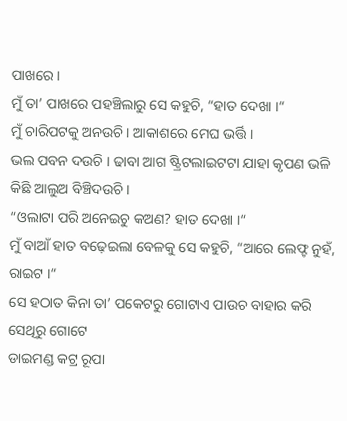ପାଖରେ ।
ମୁଁ ତା’ ପାଖରେ ପହଞ୍ଚିଲାରୁ ସେ କହୁଚି, “ହାତ ଦେଖା ।“
ମୁଁ ଚାରିପଟକୁ ଅନଉଚି । ଆକାଶରେ ମେଘ ଭର୍ତ୍ତି ।
ଭଲ ପବନ ଦଉଚି । ଢାବା ଆଗ ଷ୍ଟ୍ରିଟଲାଇଟଟା ଯାହା କୃପଣ ଭଳି କିଛି ଆଲୁଅ ବିଞ୍ଚିଦଉଚି ।
“ଓଲାଟା ପରି ଅନେଇଚୁ କଅଣ? ହାତ ଦେଖା ।“
ମୁଁ ବାଆଁ ହାତ ବଢ଼େଇଲା ବେଳକୁ ସେ କହୁଚି, “ଆରେ ଲେଫ୍ଟ ନୁହଁ, ରାଇଟ ।“
ସେ ହଠାତ କିନା ତା’ ପକେଟରୁ ଗୋଟାଏ ପାଉଚ ବାହାର କରି ସେଥିରୁ ଗୋଟେ
ଡାଇମଣ୍ଡ କଟ୍ର ରୂପା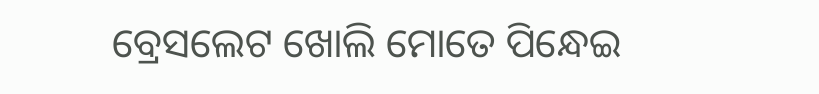ବ୍ରେସଲେଟ ଖୋଲି ମୋତେ ପିନ୍ଧେଇ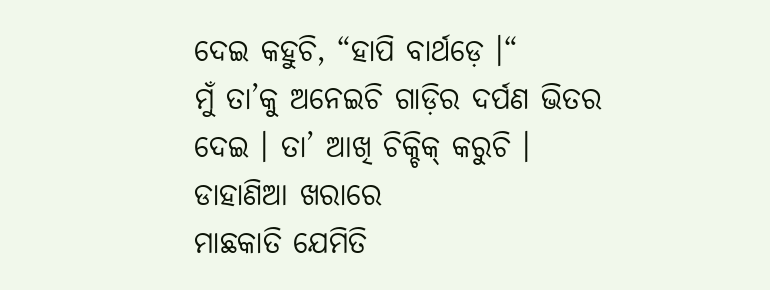ଦେଇ କହୁଚି, “ହାପି ବାର୍ଥଡ଼େ ।“
ମୁଁ ତା’କୁ ଅନେଇଚି ଗାଡ଼ିର ଦର୍ପଣ ଭିତର ଦେଇ । ତା’ ଆଖି ଚିକ୍ଚିକ୍ କରୁଚି । ଡାହାଣିଆ ଖରାରେ
ମାଛକାତି ଯେମିତି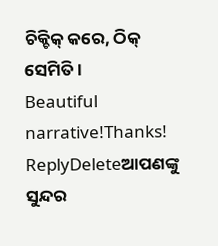ଚିକ୍ଚିକ୍ କରେ, ଠିକ୍ ସେମିତି ।
Beautiful narrative!Thanks!
ReplyDeleteଆପଣଙ୍କୁ ସୁନ୍ଦର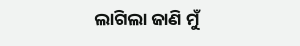ଲାଗିଲା ଜାଣି ମୁଁ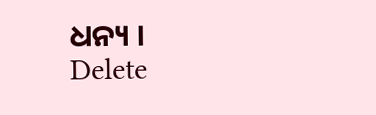ଧନ୍ୟ ।
Delete